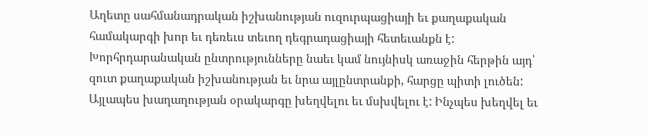Աղետը սահմանադրական իշխանության ուզուրպացիայի եւ քաղաքական համակարգի խոր եւ դեռեւս տեւող դեգրադացիայի հետեւանքն է: Խորհրդարանական ընտրությունները նաեւ կամ նույնիսկ առաջին հերթին այդ՝ զուտ քաղաքական իշխանության եւ նրա այլընտրանքի, հարցը պիտի լուծեն: Այլապես խաղաղության օրակարգը խեղվելու եւ մսխվելու է: Ինչպես խեղվել եւ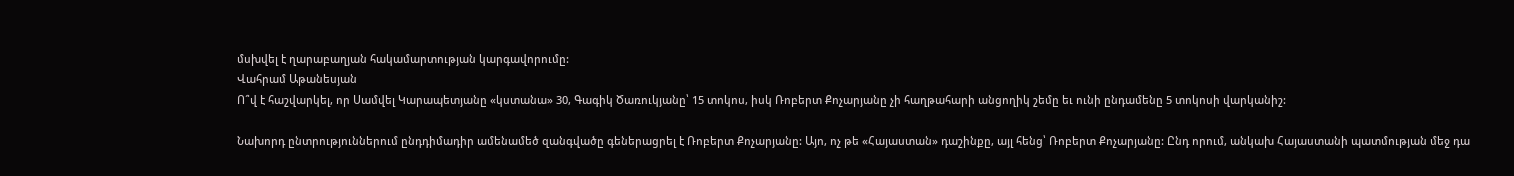մսխվել է ղարաբաղյան հակամարտության կարգավորումը:
Վահրամ Աթանեսյան
Ո՞վ է հաշվարկել, որ Սամվել Կարապետյանը «կստանա» 30, Գագիկ Ծառուկյանը՝ 15 տոկոս, իսկ Ռոբերտ Քոչարյանը չի հաղթահարի անցողիկ շեմը եւ ունի ընդամենը 5 տոկոսի վարկանիշ:

Նախորդ ընտրություններում ընդդիմադիր ամենամեծ զանգվածը գեներացրել է Ռոբերտ Քոչարյանը: Այո, ոչ թե «Հայաստան» դաշինքը, այլ հենց՝ Ռոբերտ Քոչարյանը: Ընդ որում, անկախ Հայաստանի պատմության մեջ դա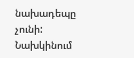նախադեպը չունի: Նախկինում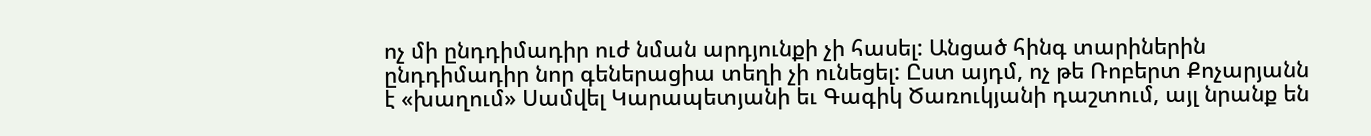ոչ մի ընդդիմադիր ուժ նման արդյունքի չի հասել: Անցած հինգ տարիներին ընդդիմադիր նոր գեներացիա տեղի չի ունեցել: Ըստ այդմ, ոչ թե Ռոբերտ Քոչարյանն է «խաղում» Սամվել Կարապետյանի եւ Գագիկ Ծառուկյանի դաշտում, այլ նրանք են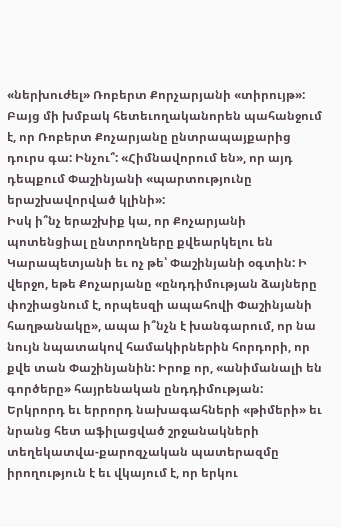«ներխուժել» Ռոբերտ Քորչարյանի «տիրույթ»: Բայց մի խմբակ հետեւողականորեն պահանջում է, որ Ռոբերտ Քոչարյանը ընտրապայքարից դուրս գա: Ինչու՞: «Հիմնավորում են», որ այդ դեպքում Փաշինյանի «պարտությունը երաշխավորված կլինի»:
Իսկ ի՞նչ երաշխիք կա, որ Քոչարյանի պոտենցիալ ընտրողները քվեարկելու են Կարապետյանի եւ ոչ թե՝ Փաշինյանի օգտին: Ի վերջո, եթե Քոչարյանը «ընդդիմության ձայները փոշիացնում է, որպեսզի ապահովի Փաշինյանի հաղթանակը», ապա ի՞նչն է խանգարում, որ նա նույն նպատակով համակիրներին հորդորի, որ քվե տան Փաշինյանին: Իրոք որ, «անիմանալի են գործերը» հայրենական ընդդիմության:
Երկրորդ եւ երրորդ նախագահների «թիմերի» եւ նրանց հետ աֆիլացված շրջանակների տեղեկատվա-քարոզչական պատերազմը իրողություն է եւ վկայում է, որ երկու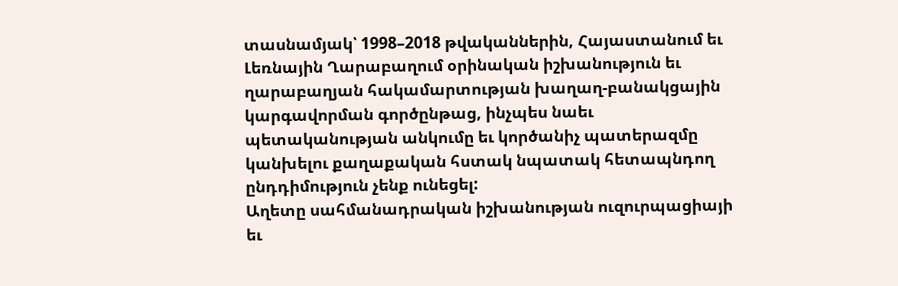տասնամյակ՝ 1998–2018 թվականներին, Հայաստանում եւ Լեռնային Ղարաբաղում օրինական իշխանություն եւ ղարաբաղյան հակամարտության խաղաղ-բանակցային կարգավորման գործընթաց, ինչպես նաեւ պետականության անկումը եւ կործանիչ պատերազմը կանխելու քաղաքական հստակ նպատակ հետապնդող ընդդիմություն չենք ունեցել:
Աղետը սահմանադրական իշխանության ուզուրպացիայի եւ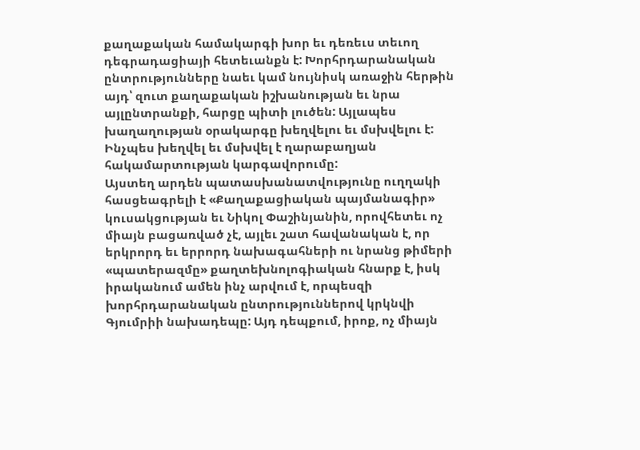քաղաքական համակարգի խոր եւ դեռեւս տեւող դեգրադացիայի հետեւանքն է: Խորհրդարանական ընտրությունները նաեւ կամ նույնիսկ առաջին հերթին այդ՝ զուտ քաղաքական իշխանության եւ նրա այլընտրանքի, հարցը պիտի լուծեն: Այլապես խաղաղության օրակարգը խեղվելու եւ մսխվելու է: Ինչպես խեղվել եւ մսխվել է ղարաբաղյան հակամարտության կարգավորումը:
Այստեղ արդեն պատասխանատվությունը ուղղակի հասցեագրելի է «Քաղաքացիական պայմանագիր» կուսակցության եւ Նիկոլ Փաշինյանին, որովհետեւ ոչ միայն բացառված չէ, այլեւ շատ հավանական է, որ երկրորդ եւ երրորդ նախագահների ու նրանց թիմերի «պատերազմը» քաղտեխնոլոգիական հնարք է, իսկ իրականում ամեն ինչ արվում է, որպեսզի խորհրդարանական ընտրություններով կրկնվի Գյումրիի նախադեպը: Այդ դեպքում, իրոք, ոչ միայն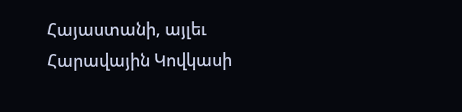Հայաստանի, այլեւ Հարավային Կովկասի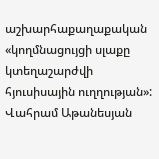աշխարհաքաղաքական «կողմնացույցի սլաքը կտեղաշարժվի հյուսիսային ուղղության»:
Վահրամ Աթանեսյան